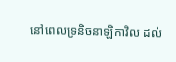នៅពេលទ្រនិចនាឡិកាវិល ដល់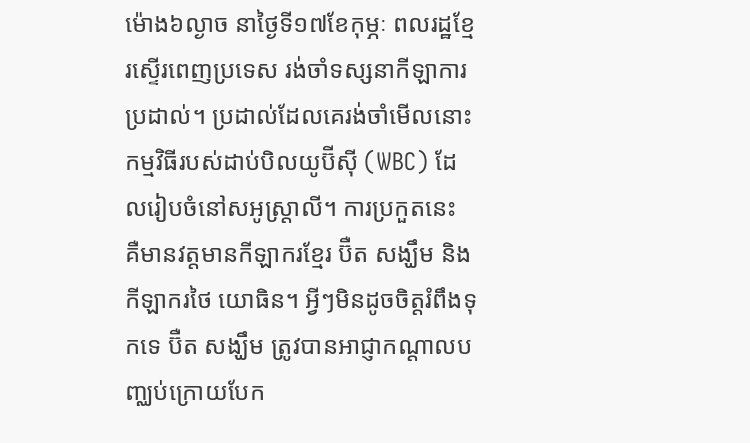ម៉ោង៦ល្ងាច នាថ្ងៃទី១៧ខែកុម្ភៈ ពលរដ្ឋខ្មែរស្ទើរពេញប្រទេស រង់ចាំទស្សនាកីឡាការប្រដាល់។ ប្រដាល់ដែលគេរង់ចាំមើលនោះ កម្មវិធីរបស់ដាប់បិលយូប៊ីស៊ី (WBC) ដែលរៀបចំនៅសអូស្ត្រាលី។ ការប្រកួតនេះ គឺមានវត្តមានកីឡាករខ្មែរ ប៊ឺត សង្ឃឹម និងកីឡាករថៃ យោធិន។ អ្វីៗមិនដូចចិត្តរំពឹងទុកទេ ប៊ឺត សង្ឃឹម ត្រូវបានអាជ្ញាកណ្តាលបញ្ឈប់ក្រោយបែក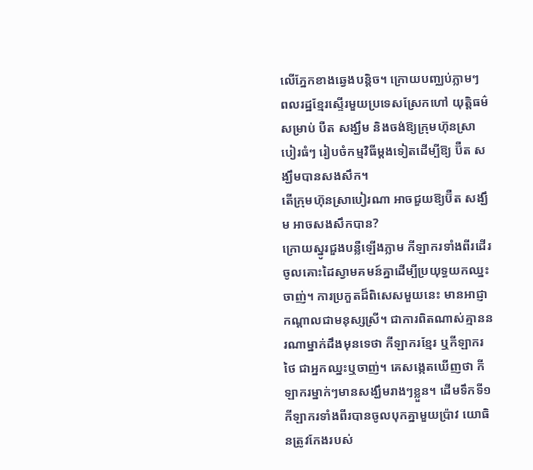លើភ្នែកខាងឆ្វេងបន្តិច។ ក្រោយបញ្ឈប់ភ្លាមៗ ពលរដ្ឋខ្មែរស្ទើរមួយប្រទេសស្រែកហៅ យុត្តិធម៌សម្រាប់ បឺត សង្ឃឹម និងចង់ឱ្យក្រុមហ៊ុនស្រាបៀរធំៗ រៀបចំកម្មវិធីម្តងទៀតដើម្បីឱ្យ ប៊ឺត សង្ឃឹមបានសងសឹក។
តើក្រុមហ៊ុនស្រាបៀរណា អាចជួយឱ្យប៊ឺត សង្ឃឹម អាចសងសឹកបាន?
ក្រោយស្នូរជួងបន្លឺឡើងភ្លាម កីឡាករទាំងពីរដើរចូលគោះដៃស្វាមគមន៍គ្នាដើម្បីប្រយុទ្ធយកឈ្នះចាញ់។ ការប្រកួតដ៏ពិសេសមួយនេះ មានអាជ្ញាកណ្តាលជាមនុស្សស្រី។ ជាការពិតណាស់គ្មាននរណាម្នាក់ដឹងមុនទេថា កីឡាករខ្មែរ ឬកីឡាករថៃ ជាអ្នកឈ្នះឬចាញ់។ គេសង្កេតឃើញថា កីឡាករម្នាក់ៗមានសង្ឃឹមរាងៗខ្លួន។ ដើមទឹកទី១ កីឡាករទាំងពីរបានចូលបុកគ្នាមួយប្រ៉ាវ យោធិនត្រូវកែងរបស់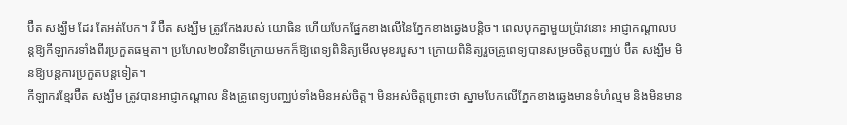ប៊ឺត សង្ឃឹម ដែរ តែអត់បែក។ រី ប៊ឺត សង្ឃឹម ត្រូវកែងរបស់ យោធិន ហើយបែកផ្នែកខាងលើនៃភ្នែកខាងឆ្វេងបន្តិច។ ពេលបុកគ្នាមួយប្រ៉ាវនោះ អាជ្ញាកណ្តាលបន្តឱ្យកីឡាករទាំងពីរប្រកួតធម្មតា។ ប្រហែល២០វិនាទីក្រោយមកក៏ឱ្យពេទ្យពិនិត្យមើលមុខរបួស។ ក្រោយពិនិត្យរួចគ្រូពេទ្យបានសម្រចចិត្តបញ្ឈប់ ប៊ឺត សង្ឃឹម មិនឱ្យបន្តការប្រកួតបន្តទៀត។
កីឡាករខ្មែរប៊ឺត សង្ឃឹម ត្រូវបានអាជ្ញាកណ្តាល និងគ្រូពេទ្យបញ្ឈប់ទាំងមិនអស់ចិត្ត។ មិនអស់ចិត្តព្រោះថា ស្នាមបែកលើភ្នែកខាងឆ្វេងមានទំហំល្មម និងមិនមាន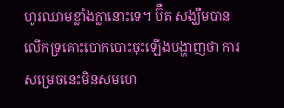ហូរឈាមខ្លាំងក្លានោះទេ។ ប៊ឺត សង្ឃឹមបានលើកទ្រគោះបោកបោះចុះឡើងបង្ហាញថា ការសម្រេចនេះមិនសមហេ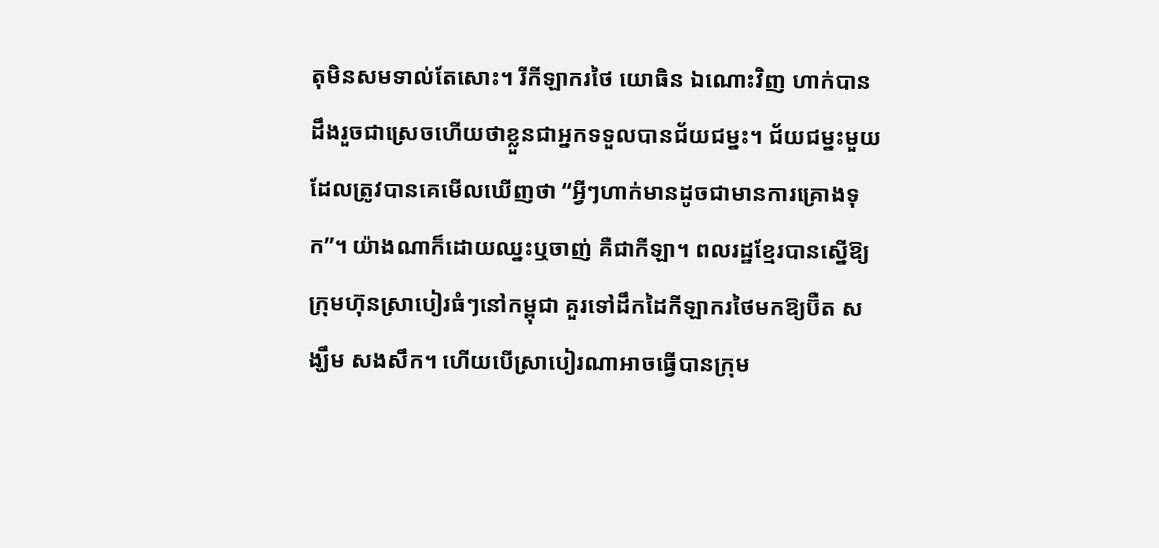តុមិនសមទាល់តែសោះ។ រីកីឡាករថៃ យោធិន ឯណោះវិញ ហាក់បានដឹងរួចជាស្រេចហើយថាខ្លួនជាអ្នកទទួលបានជ័យជម្នះ។ ជ័យជម្នះមួយដែលត្រូវបានគេមើលឃើញថា “អ្វីៗហាក់មានដូចជាមានការគ្រោងទុក”។ យ៉ាងណាក៏ដោយឈ្នះឬចាញ់ គឺជាកីឡា។ ពលរដ្ឋខ្មែរបានស្នើឱ្យក្រុមហ៊ុនស្រាបៀរធំៗនៅកម្ពុជា គួរទៅដឹកដៃកីឡាករថៃមកឱ្យប៊ឺត សង្ឃឹម សងសឹក។ ហើយបើស្រាបៀរណាអាចធ្វើបានក្រុម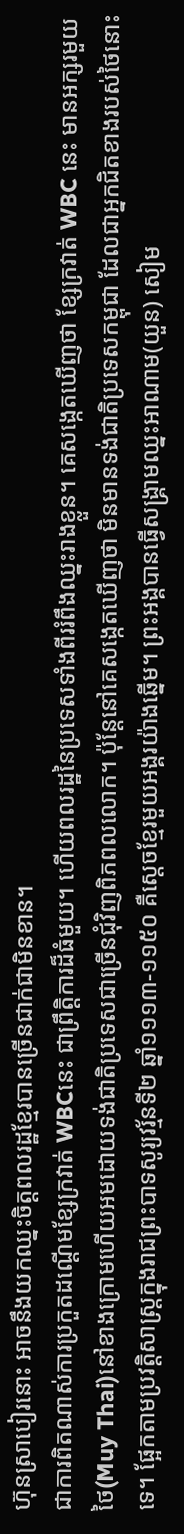ហ៊ុនស្រាបៀរនោះ អាចនឹងយកឈ្នះចិត្តពលរដ្ឋខ្មែរបានច្រើនជាក់ជាមិនខាន។
ជាការពិតណាស់ការប្រកួតដណ្តើមខ្សែក្រវាត់ WBCនេះ ជាព្រឹត្តិការដ៏ធំមួយ។ ហើយពលរដ្ឋនៃប្រទេសទាំងពីររំពឹងឈ្នះរាងខ្លួន។ គេសង្កេតឃើញថា ខ្សែក្រវាត់ WBC នេះ មានអក្សរមួយថៃ(Muy Thai)នៅខាងក្រោមហើយអមដោយទង់ជាតិប្រទេសជាច្រើនជុំវិញពិភពលលោក។ ប៉ុន្តែនៅគេសង្កេតឃើញថា មិនមានទង់ជាតិប្រទេសកម្ពុជា ដែលជាអ្នកជិតខាងរបស់ថៃនោះទេ។ ផ្អែកតាមប្រវត្តិសាស្ត្រក្នុងរាជព្រះបាទសូរ្យវរ្ម័នទី២ ឆ្នាំ១១១៣-១១៥០ គឺស្តេចខ្មែរមួយអង្គរយ៉ាងឆ្នើម។ ព្រះអង្គបានធ្វើសង្គ្រាមឈ្នះអាណាម(យួន) សៀម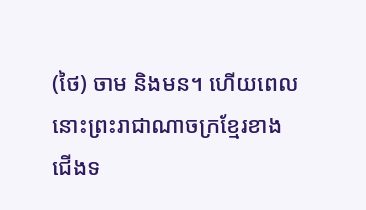(ថៃ) ចាម និងមន។ ហើយពេលនោះព្រះរាជាណាចក្រខ្មែរខាងជើងទ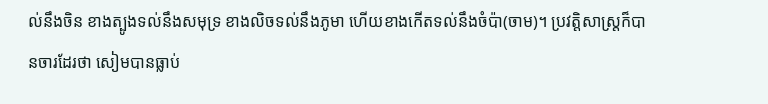ល់នឹងចិន ខាងត្បូងទល់នឹងសមុទ្រ ខាងលិចទល់នឹងភូមា ហើយខាងកើតទល់នឹងចំប៉ា(ចាម)។ ប្រវត្តិសាស្ត្រក៏បានចារដែរថា សៀមបានធ្លាប់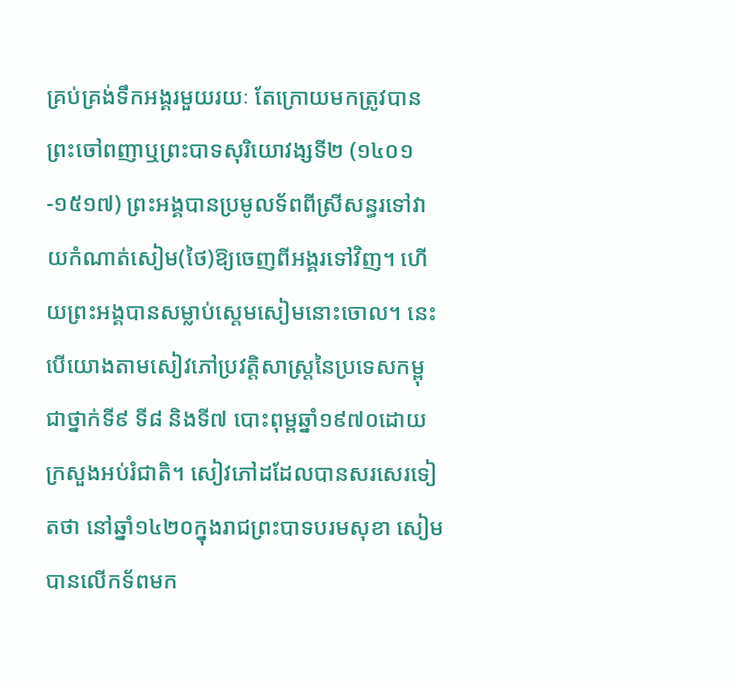គ្រប់គ្រង់ទឹកអង្គរមួយរយៈ តែក្រោយមកត្រូវបានព្រះចៅពញាឬព្រះបាទសុរិយោវង្សទី២ (១៤០១-១៥១៧) ព្រះអង្គបានប្រមូលទ័ពពីស្រីសន្ធរទៅវាយកំណាត់សៀម(ថៃ)ឱ្យចេញពីអង្គរទៅវិញ។ ហើយព្រះអង្គបានសម្លាប់ស្តេមសៀមនោះចោល។ នេះបើយោងតាមសៀវភៅប្រវត្តិសាស្ត្រនៃប្រទេសកម្ពុជាថ្នាក់ទី៩ ទី៨ និងទី៧ បោះពុម្ពឆ្នាំ១៩៧០ដោយក្រសួងអប់រំជាតិ។ សៀវភៅដដែលបានសរសេរទៀតថា នៅឆ្នាំ១៤២០ក្នុងរាជព្រះបាទបរមសុខា សៀមបានលើកទ័ពមក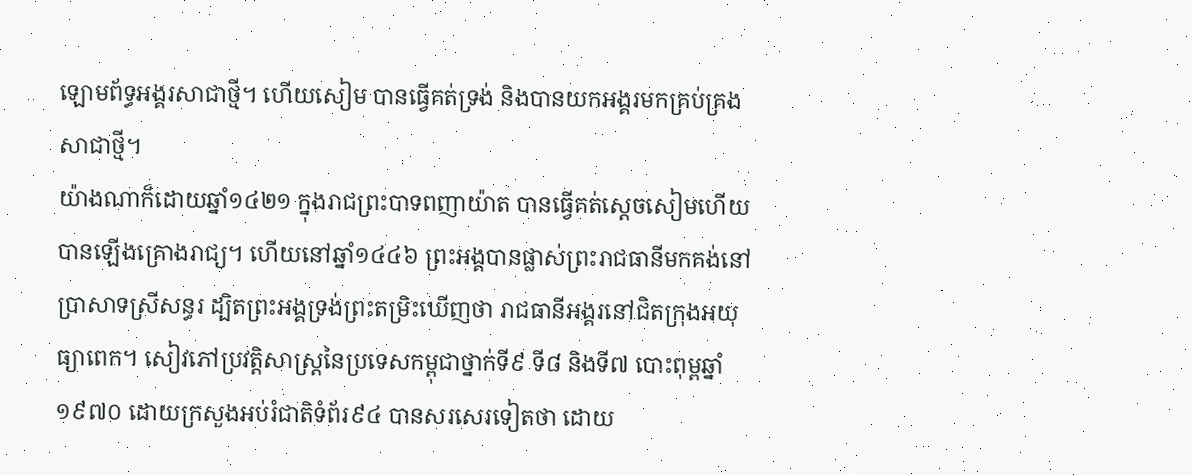ឡោមព័ទ្ធអង្គរសាជាថ្មី។ ហើយសៀម បានធ្វើគត់ទ្រង់ និងបានយកអង្គរមកគ្រប់គ្រងសាជាថ្មី។
យ៉ាងណាក៏ដោយឆ្នាំ១៤២១ ក្នុងរាជព្រះបាទពញាយ៉ាត បានធ្វើគត់ស្តេចសៀមហើយបានឡើងគ្រោងរាជ្យ។ ហើយនៅឆ្នាំ១៤៤៦ ព្រះអង្គបានផ្លាស់ព្រះរាជធានីមកគង់នៅប្រាសាទស្រីសន្ធរ ដ្បិតព្រះអង្គទ្រង់ព្រះតម្រិះឃើញថា រាជធានីអង្គរនៅជិតក្រុងអយុធ្យាពេក។ សៀវភៅប្រវត្តិសាស្ត្រនៃប្រទេសកម្ពុជាថ្នាក់ទី៩ ទី៨ និងទី៧ បោះពុម្ពឆ្នាំ១៩៧០ ដោយក្រសួងអប់រំជាតិទំព័រ៩៤ បានសរសេរទៀតថា ដោយ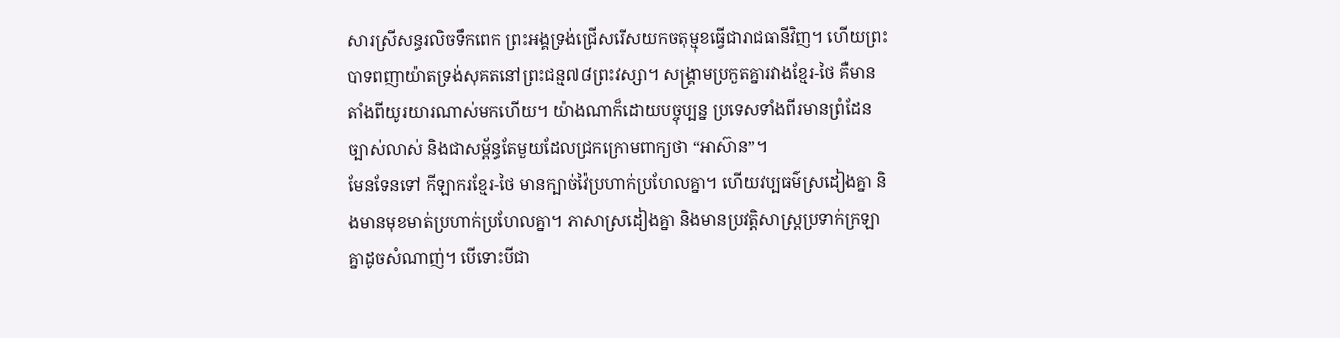សារស្រីសន្ធរលិចទឹកពេក ព្រះអង្គទ្រង់ជ្រើសរើសយកចតុម្មុខធ្វើជារាជធានីវិញ។ ហើយព្រះបាទពញាយ៉ាតទ្រង់សុគតនៅព្រះជន្ម៧៨ព្រះវស្សា។ សង្គ្រាមប្រកួតគ្នារវាងខ្មែរ-ថៃ គឺមានតាំងពីយូរយារណាស់មកហើយ។ យ៉ាងណាក៏ដោយបច្ចុប្បន្ន ប្រទេសទាំងពីរមានព្រំដែនច្បាស់លាស់ និងជាសម្ព័ន្ធតែមួយដែលជ្រកក្រោមពាក្យថា “អាស៊ាន”។
មែនទែនទៅ កីឡាករខ្មែរ-ថៃ មានក្បាច់វ៉ៃប្រហាក់ប្រហែលគ្នា។ ហើយវប្បធម៌ស្រដៀងគ្នា និងមានមុខមាត់ប្រហាក់ប្រហែលគ្នា។ ភាសាស្រដៀងគ្នា និងមានប្រវត្តិសាស្ត្រប្រទាក់ក្រឡាគ្នាដូចសំណាញ់។ បើទោះបីជា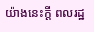យ៉ាងនេះក្តី ពលរដ្ឋ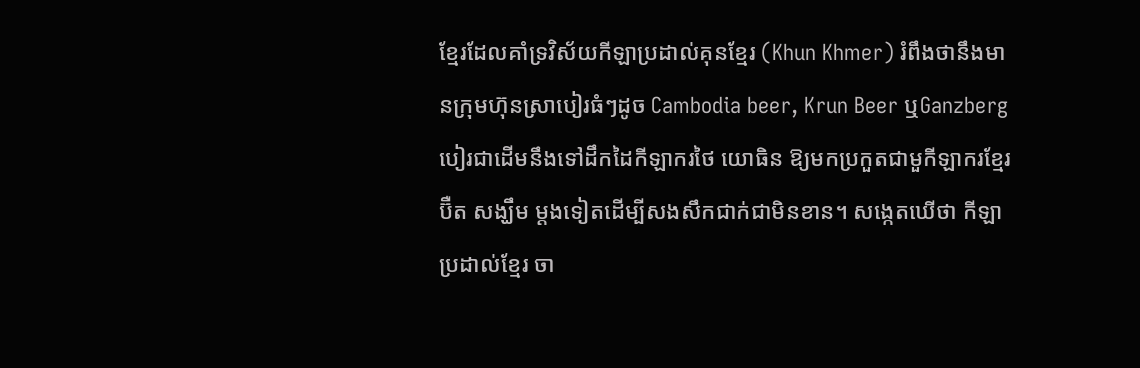ខ្មែរដែលគាំទ្រវិស័យកីឡាប្រដាល់គុនខ្មែរ (Khun Khmer) រំពឹងថានឹងមានក្រុមហ៊ុនសា្របៀរធំៗដូច Cambodia beer, Krun Beer ឬGanzberg បៀរជាដើមនឹងទៅដឹកដៃកីឡាករថៃ យោធិន ឱ្យមកប្រកួតជាមួកីឡាករខ្មែរ ប៊ឺត សង្ឃឹម ម្តងទៀតដើម្បីសងសឹកជាក់ជាមិនខាន។ សង្កេតឃើថា កីឡាប្រដាល់ខ្មែរ ចា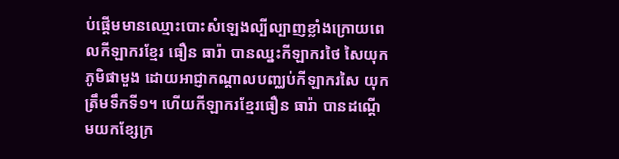ប់ផ្តើមមានឈ្មោះបោះសំឡេងល្បីល្បាញខ្លាំងក្រោយពេលកីឡាករខ្មែរ ធឿន ធារ៉ា បានឈ្នះកីឡាករថៃ សៃយុក ភូមិផាមួង ដោយអាជ្ញាកណ្តាលបញ្ឈប់កីឡាករសៃ យុក ត្រឹមទឹកទី១។ ហើយកីឡាករខ្មែរធឿន ធារ៉ា បានដណ្តើមយកខ្សែក្រ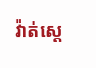វ៉ាត់ស្តេ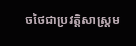ចថៃជាប្រវត្តិសាស្ត្រម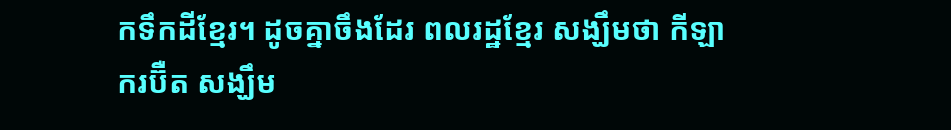កទឹកដីខ្មែរ។ ដូចគ្នាចឹងដែរ ពលរដ្ឋខ្មែរ សង្ឃឹមថា កីឡាករប៊ឺត សង្ឃឹម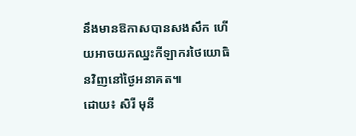នឹងមានឱកាសបានសងសឹក ហើយអាចយកឈ្នះកីឡាករថៃយោធិនវិញនៅថ្ងៃអនាគត៕
ដោយ៖ សិរី មុនី